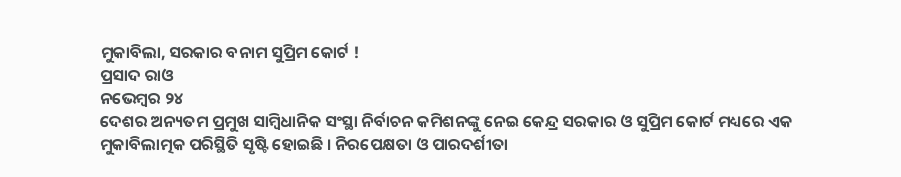ମୁକାବିଲା, ସରକାର ବନାମ ସୁପ୍ରିମ କୋର୍ଟ !
ପ୍ରସାଦ ରାଓ
ନଭେମ୍ବର ୨୪
ଦେଶର ଅନ୍ୟତମ ପ୍ରମୁଖ ସାମ୍ବିଧାନିକ ସଂସ୍ଥା ନିର୍ବାଚନ କମିଶନଙ୍କୁ ନେଇ କେନ୍ଦ୍ର ସରକାର ଓ ସୁପ୍ରିମ କୋର୍ଟ ମଧ୍ୟରେ ଏକ ମୁକାବିଲାତ୍ମକ ପରିସ୍ଥିତି ସୃଷ୍ଟି ହୋଇଛି । ନିରପେକ୍ଷତା ଓ ପାରଦର୍ଶୀତା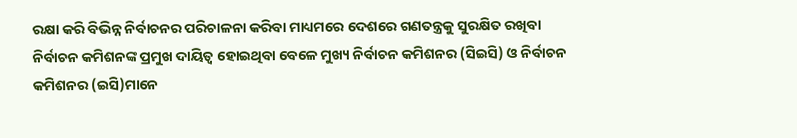ରକ୍ଷା କରି ବିଭିନ୍ନ ନିର୍ବାଚନର ପରିଚାଳନା କରିବା ମାଧ୍ୟମରେ ଦେଶରେ ଗଣତନ୍ତ୍ରକୁ ସୁରକ୍ଷିତ ରଖିବା ନିର୍ବାଚନ କମିଶନଙ୍କ ପ୍ରମୁଖ ଦାୟିତ୍ୱ ହୋଇଥିବା ବେଳେ ମୁଖ୍ୟ ନିର୍ବାଚନ କମିଶନର (ସିଇସି) ଓ ନିର୍ବାଚନ କମିଶନର (ଇସି)ମାନେ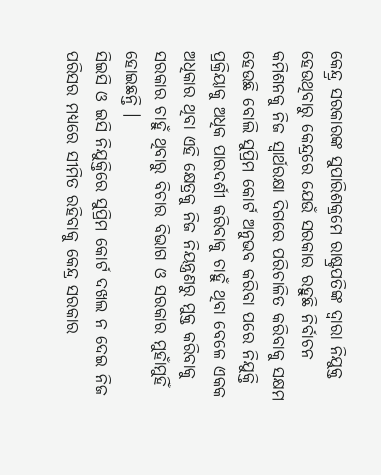କେନ୍ଦ୍ର୍ର ସରକାରଙ୍କ ସୁପାରିଶକ୍ରମେ ରାଷ୍ଟ୍ରପତିଙ୍କ ଦ୍ୱାରା ନିଯୁକ୍ତ ହେଉଥିବାରୁ କେନ୍ଦ୍ରରେ ଯେଉଁ ସରକାର ରହୁଛି ନିର୍ବାଚନ କମିଶନକୁ ନିଜ ସ୍ୱାର୍ଥରକ୍ଷା ଦିଗରେ ପରିଚାଳିତ କରିବାକୁ ସକ୍ଷମ ହେଉଛି ବୋଲି ସୁପ୍ରିମ କୋର୍ଟ ଅନୁଭବ କରିବା ପରେ ନିଯୁକ୍ତି ପ୍ରକ୍ରିୟାକୁ ଅଧିକ ପାରଦର୍ଶୀ କରିବାକୁ ଚାହୁଁ ଥିବା ବେଳେ ଏକକ ଅଧିକାର ଥିବା ଏହି କ୍ଷେତ୍ରକୁ ନିଜ ନିୟନ୍ତ୍ରଣରୁ ମୁକ୍ତ କରିବାକୁ ସରକାର ଚାହୁଁ ଥିବାରୁ ବିଚାର ବିଭାଗ ଓ ସରକାର ମୁହାଁମୁହିଁ ହୋଇଛନ୍ତି ।
ସିଇସି ଓ ଇସି ନିଯୁକ୍ତିରେ ସୁପ୍ରିମ କୋର୍ଟ ଦଖଲ ନ ଦେଇ ନିଜ ପରିସର ମଧ୍ୟରେ ସୀମିତ ରହିବାକୁ କେନ୍ଦ୍ର ସରକାର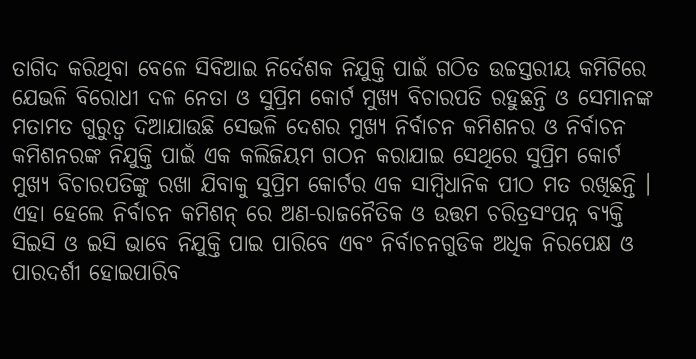ତାଗିଦ କରିଥିବା ବେଳେ ସିବିଆଇ ନିର୍ଦେଶକ ନିଯୁକ୍ତି ପାଇଁ ଗଠିତ ଉଚ୍ଚସ୍ତରୀୟ କମିଟିରେ ଯେଭଳି ବିରୋଧୀ ଦଳ ନେତା ଓ ସୁପ୍ରିମ କୋର୍ଟ ମୁଖ୍ୟ ବିଚାରପତି ରହୁଛନ୍ତି ଓ ସେମାନଙ୍କ ମତାମତ ଗୁରୁତ୍ୱ ଦିଆଯାଉଛି ସେଭଳି ଦେଶର ମୁଖ୍ୟ ନିର୍ବାଚନ କମିଶନର ଓ ନିର୍ବାଚନ କମିଶନରଙ୍କ ନିଯୁକ୍ତି ପାଇଁ ଏକ କଲିଜିୟମ ଗଠନ କରାଯାଇ ସେଥିରେ ସୁପ୍ରିମ କୋର୍ଟ ମୁଖ୍ୟ ବିଚାରପତିଙ୍କୁ ରଖା ଯିବାକୁ ସୁପ୍ରିମ କୋର୍ଟର ଏକ ସାମ୍ବିଧାନିକ ପୀଠ ମତ ରଖିଛନ୍ତି । ଏହା ହେଲେ ନିର୍ବାଚନ କମିଶନ୍ ରେ ଅଣ-ରାଜନୈତିକ ଓ ଉତ୍ତମ ଚରିତ୍ରସଂପନ୍ନ ବ୍ୟକ୍ତି ସିଇସି ଓ ଇସି ଭାବେ ନିଯୁକ୍ତି ପାଇ ପାରିବେ ଏବଂ ନିର୍ବାଚନଗୁଡିକ ଅଧିକ ନିରପେକ୍ଷ ଓ ପାରଦର୍ଶୀ ହୋଇପାରିବ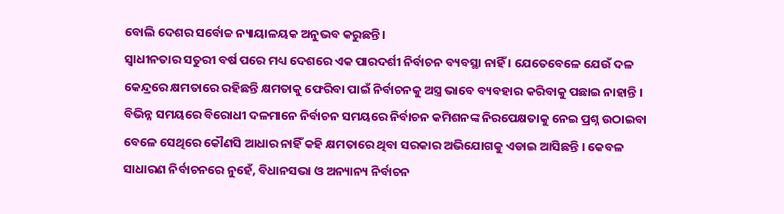ବୋଲି ଦେଶର ସର୍ବୋଚ୍ଚ ନ୍ୟାୟାଳୟକ ଅନୁଭବ କରୁଛନ୍ତି ।
ସ୍ୱାଧୀନତାର ସତୁରୀ ବର୍ଷ ପରେ ମଧ୍ୟ ଦେଶରେ ଏକ ପାରଦର୍ଶୀ ନିର୍ବାଚନ ବ୍ୟବସ୍ଥା ନାହିଁ । ଯେତେବେଳେ ଯେଉଁ ଦଳ କେନ୍ଦ୍ରରେ କ୍ଷମତାରେ ରହିଛନ୍ତି କ୍ଷମତାକୁ ଫେରିବା ପାଇଁ ନିର୍ବାଚନକୁ ଅସ୍ତ୍ର ଭାବେ ବ୍ୟବହାର କରିବାକୁ ପଛାଇ ନାହାନ୍ତି । ବିଭିନ୍ନ ସମୟରେ ବିରୋଧୀ ଦଳମାନେ ନିର୍ବାଚନ ସମୟରେ ନିର୍ବାଚନ କମିଶନଙ୍କ ନିରପେକ୍ଷତାକୁ ନେଇ ପ୍ରଶ୍ନ ଉଠାଇବା ବେଳେ ସେଥିରେ କୌଣସି ଆଧାର ନାହିଁ କହି କ୍ଷମତାରେ ଥିବା ସରକାର ଅଭିଯୋଗକୁ ଏଡାଇ ଆସିଛନ୍ତି । କେବଳ ସାଧାରଣ ନିର୍ବାଚନରେ ନୁହେଁ, ବିଧାନସଭା ଓ ଅନ୍ୟାନ୍ୟ ନିର୍ବାଚନ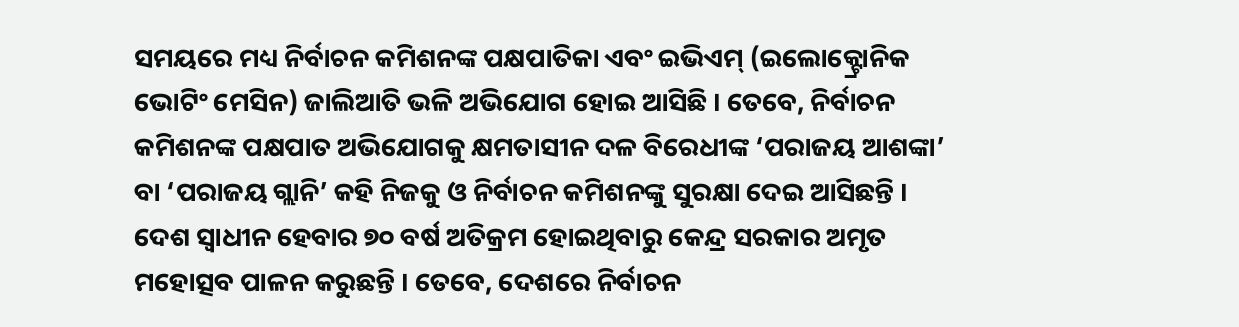ସମୟରେ ମଧ୍ୟ ନିର୍ବାଚନ କମିଶନଙ୍କ ପକ୍ଷପାତିକା ଏବଂ ଇଭିଏମ୍ (ଇଲୋକ୍ଟ୍ରୋନିକ ଭୋଟିଂ ମେସିନ) ଜାଲିଆତି ଭଳି ଅଭିଯୋଗ ହୋଇ ଆସିଛି । ତେବେ, ନିର୍ବାଚନ କମିଶନଙ୍କ ପକ୍ଷପାତ ଅଭିଯୋଗକୁ କ୍ଷମତାସୀନ ଦଳ ବିରେଧୀଙ୍କ ‘ପରାଜୟ ଆଶଙ୍କା’ ବା ‘ପରାଜୟ ଗ୍ଲାନି’ କହି ନିଜକୁ ଓ ନିର୍ବାଚନ କମିଶନଙ୍କୁ ସୁରକ୍ଷା ଦେଇ ଆସିଛନ୍ତି ।
ଦେଶ ସ୍ୱାଧୀନ ହେବାର ୭୦ ବର୍ଷ ଅତିକ୍ରମ ହୋଇଥିବାରୁ କେନ୍ଦ୍ର ସରକାର ଅମୃତ ମହୋତ୍ସବ ପାଳନ କରୁଛନ୍ତି । ତେବେ, ଦେଶରେ ନିର୍ବାଚନ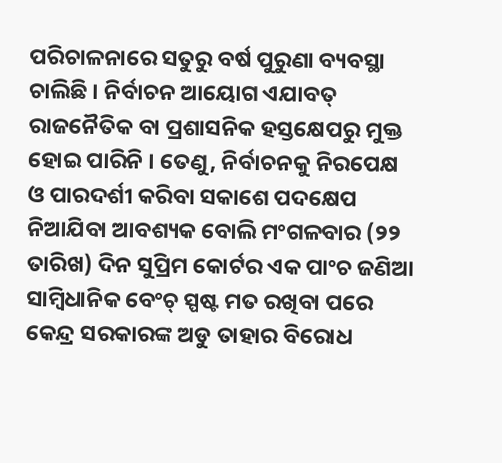ପରିଚାଳନାରେ ସତୁରୁ ବର୍ଷ ପୁରୁଣା ବ୍ୟବସ୍ଥା ଚାଲିଛି । ନିର୍ବାଚନ ଆୟୋଗ ଏଯାବତ୍ ରାଜନୈତିକ ବା ପ୍ରଶାସନିକ ହସ୍ତକ୍ଷେପରୁ ମୁକ୍ତ ହୋଇ ପାରିନି । ତେଣୁ, ନିର୍ବାଚନକୁ ନିରପେକ୍ଷ ଓ ପାରଦର୍ଶୀ କରିବା ସକାଶେ ପଦକ୍ଷେପ ନିଆଯିବା ଆବଶ୍ୟକ ବୋଲି ମଂଗଳବାର (୨୨ ତାରିଖ) ଦିନ ସୁପ୍ରିମ କୋର୍ଟର ଏକ ପାଂଚ ଜଣିଆ ସାମ୍ବିଧାନିକ ବେଂଚ୍ ସ୍ପଷ୍ଟ ମତ ରଖିବା ପରେ କେନ୍ଦ୍ର ସରକାରଙ୍କ ଅଡୁ ତାହାର ବିରୋଧ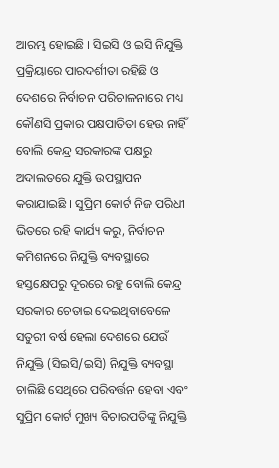ଆରମ୍ଭ ହୋଇଛି । ସିଇସି ଓ ଇସି ନିଯୁକ୍ତି ପ୍ରକ୍ରିୟାରେ ପାରଦର୍ଶୀତା ରହିଛି ଓ ଦେଶରେ ନିର୍ବାଚନ ପରିଚାଳନାରେ ମଧ୍ୟ କୌଣସି ପ୍ରକାର ପକ୍ଷପାତିତା ହେଉ ନାହିଁ ବୋଲି କେନ୍ଦ୍ର ସରକାରଙ୍କ ପକ୍ଷରୁ ଅଦାଲତରେ ଯୁକ୍ତି ଉପସ୍ଥାପନ କରାଯାଇଛି । ସୁପ୍ରିମ କୋର୍ଟ ନିଜ ପରିଧୀ ଭିତରେ ରହି କାର୍ଯ୍ୟ କରୁ, ନିର୍ବାଚନ କମିଶନରେ ନିଯୁକ୍ତି ବ୍ୟବସ୍ଥାରେ ହସ୍ତକ୍ଷେପରୁ ଦୂରରେ ରହୁ ବୋଲି କେନ୍ଦ୍ର ସରକାର ଚେତାଇ ଦେଇଥିବାବେଳେ ସତୁରୀ ବର୍ଷ ହେଲା ଦେଶରେ ଯେଉଁ ନିଯୁକ୍ତି (ସିଇସି/ଇସି) ନିଯୁକ୍ତି ବ୍ୟବସ୍ଥା ଚାଲିଛି ସେଥିରେ ପରିବର୍ତ୍ତନ ହେବା ଏବଂ ସୁପ୍ରିମ କୋର୍ଟ ମୁଖ୍ୟ ବିଚାରପତିଙ୍କୁ ନିଯୁକ୍ତି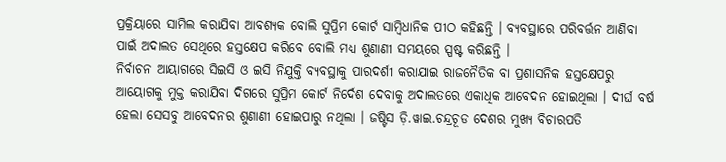ପ୍ରକ୍ରିୟାରେ ସାମିଲ କରାଯିବା ଆବଶ୍ୟକ ବୋଲି ସୁପ୍ରିମ କୋର୍ଟ ସାମ୍ବିଧାନିକ ପୀଠ କହିଛନ୍ତି । ବ୍ୟବସ୍ଥାରେ ପରିବର୍ତ୍ତନ ଆଣିବା ପାଇଁ ଅଦାଲତ ସେଥିରେ ହସ୍ତକ୍ଷେପ କରିବେ ବୋଲି ମଧ୍ୟ ଶୁଣାଣୀ ସମୟରେ ସ୍ପଷ୍ଟ କରିଛନ୍ତି ।
ନିର୍ବାଚନ ଆୟାଗରେ ସିଇସି ଓ ଇସି ନିଯୁକ୍ତି ବ୍ୟବସ୍ଥାକୁ ପାରଦର୍ଶୀ କରାଯାଇ ରାଜନୈତିକ ବା ପ୍ରଶାସନିକ ହସ୍ତକ୍ଷେପରୁ ଆୟୋଗକୁ ମୁକ୍ତ କରାଯିବା ଦିଗରେ ସୁପ୍ରିମ କୋର୍ଟ ନିର୍ଦେଶ ଦେବାକୁ ଅଦାଲତରେ ଏକାଧିକ ଆବେଦନ ହୋଇଥିଲା । ଦୀର୍ଘ ବର୍ଷ ହେଲା ସେସବୁ ଆବେଦନର ଶୁଣାଣୀ ହୋଇପାରୁ ନଥିଲା । ଜଷ୍ଟିସ ଡ଼ି.ୱାଇ.ଚନ୍ଦ୍ରଚୂଡ ଦେଶର ମୁଖ୍ୟ ବିଚାରପତି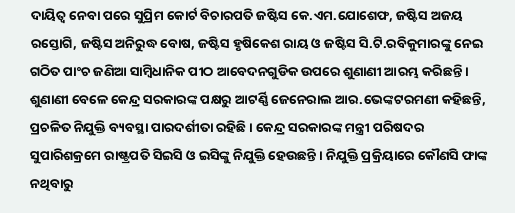ଦାୟିତ୍ୱ ନେବା ପରେ ସୁପ୍ରିମ କୋର୍ଟ ବିଚାରପତି ଜଷ୍ଟିସ କେ.ଏମ.ଯୋଶେଫ, ଜଷ୍ଟିସ ଅଜୟ ରସ୍ତୋଗି, ଜଷ୍ଟିସ ଅନିରୁଦ୍ଧ ବୋଷ, ଜଷ୍ଟିସ ହୃଷିକେଶ ରାୟ ଓ ଜଷ୍ଟିସ ସି.ଟି.ରବିକୁମାରଙ୍କୁ ନେଇ ଗଠିତ ପାଂଚ ଜଣିଆ ସାମ୍ବିଧାନିକ ପୀଠ ଆବେଦନଗୁଡିକ ଉପରେ ଶୁଣାଣୀ ଆରମ୍ଭ କରିଛନ୍ତି । ଶୁଣାଣୀ ବେଳେ କେନ୍ଦ୍ର ସରକାରଙ୍କ ପକ୍ଷରୁ ଆଟର୍ଣ୍ଣି ଜେନେରାଲ ଆର.ଭେଙ୍କଟରମଣୀ କହିଛନ୍ତି, ପ୍ରଚଳିତ ନିଯୁକ୍ତି ବ୍ୟବସ୍ଥା ପାରଦର୍ଶୀତା ରହିଛି । କେନ୍ଦ୍ର ସରକାରଙ୍କ ମନ୍ତ୍ରୀ ପରିଷଦର ସୁପାରିଶକ୍ରମେ ରାଷ୍ଟ୍ରପତି ସିଇସି ଓ ଇସିଙ୍କୁ ନିଯୁକ୍ତି ହେଉଛନ୍ତି । ନିଯୁକ୍ତି ପ୍ରକ୍ରିୟାରେ କୌଣସି ଫାଙ୍କ ନଥିବାରୁ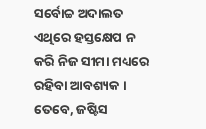ସର୍ବୋଚ୍ଚ ଅଦାଲତ ଏଥିରେ ହସ୍ତକ୍ଷେପ ନ କରି ନିଜ ସୀମା ମଧ୍ୟରେ ରହିବା ଆବଶ୍ୟକ ।
ତେବେ, ଜଷ୍ଟିସ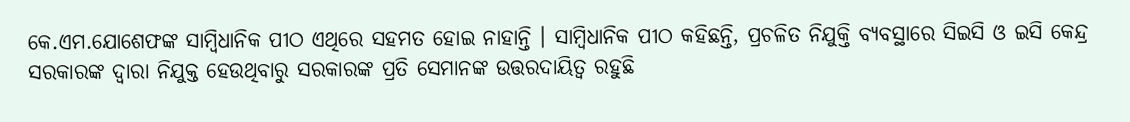କେ.ଏମ.ଯୋଶେଫଙ୍କ ସାମ୍ବିଧାନିକ ପୀଠ ଏଥିରେ ସହମତ ହୋଇ ନାହାନ୍ତି । ସାମ୍ବିଧାନିକ ପୀଠ କହିଛନ୍ତି, ପ୍ରଚଳିତ ନିଯୁକ୍ତି ବ୍ୟବସ୍ଥାରେ ସିଇସି ଓ ଇସି କେନ୍ଦ୍ର ସରକାରଙ୍କ ଦ୍ୱାରା ନିଯୁକ୍ତ ହେଉଥିବାରୁ ସରକାରଙ୍କ ପ୍ରତି ସେମାନଙ୍କ ଉତ୍ତରଦାୟିତ୍ୱ ରହୁଛି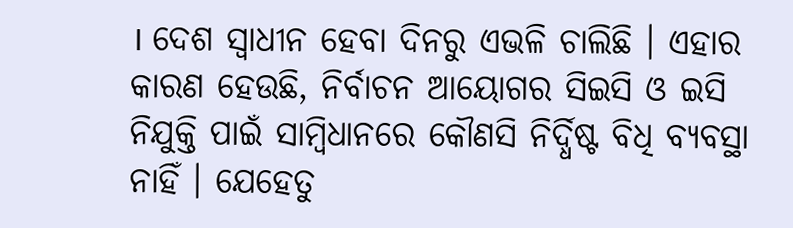। ଦେଶ ସ୍ୱାଧୀନ ହେବା ଦିନରୁ ଏଭଳି ଚାଲିଛି । ଏହାର କାରଣ ହେଉଛି, ନିର୍ବାଚନ ଆୟୋଗର ସିଇସି ଓ ଇସି ନିଯୁକ୍ତି ପାଇଁ ସାମ୍ବିଧାନରେ କୌଣସି ନିର୍ଦ୍ଧିଷ୍ଟ ବିଧି ବ୍ୟବସ୍ଥା ନାହିଁ । ଯେହେତୁ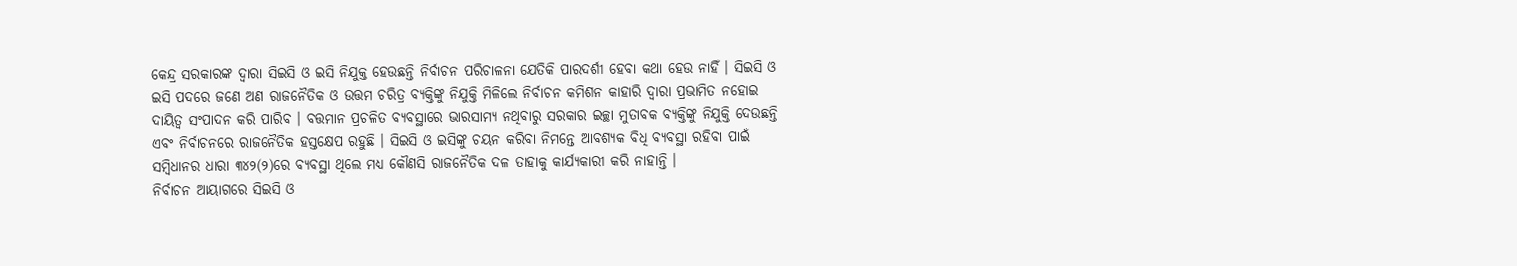କେନ୍ଦ୍ର ସରକାରଙ୍କ ଦ୍ୱାରା ସିଇସି ଓ ଇସି ନିଯୁକ୍ତ ହେଉଛନ୍ତି ନିର୍ବାଚନ ପରିଚାଳନା ଯେତିକି ପାରଦର୍ଶୀ ହେବା କଥା ହେଉ ନାହିଁ । ସିଇସି ଓ ଇସି ପଦରେ ଜଣେ ଅଣ ରାଜନୈତିକ ଓ ଉତ୍ତମ ଚରିତ୍ର ବ୍ୟକ୍ତିଙ୍କୁ ନିଯୁକ୍ତି ମିଳିଲେ ନିର୍ବାଚନ କମିଶନ କାହାରି ଦ୍ୱାରା ପ୍ରଭାମିତ ନହୋଇ ଦାୟିତ୍ୱ ସଂପାଦନ କରି ପାରିବ । ବତ୍ତମାନ ପ୍ରଚଳିତ ବ୍ୟବସ୍ଥାରେ ଭାରସାମ୍ୟ ନଥିବାରୁ ସରକାର ଇଚ୍ଛା ମୁତାବକ ବ୍ୟକ୍ତିଙ୍କୁ ନିଯୁକ୍ତି ଦେଉଛନ୍ତି ଏବଂ ନିର୍ବାଚନରେ ରାଜନୈତିକ ହସ୍ତକ୍ଷେପ ରହୁଛି । ସିଇସି ଓ ଇସିଙ୍କୁ ଚୟନ କରିବା ନିମନ୍ତେ ଆବଶ୍ୟକ ବିଧି ବ୍ୟବସ୍ଥା ରହିବା ପାଇଁ ସମ୍ବିଧାନର ଧାରା ୩୪୨(୨)ରେ ବ୍ୟବସ୍ଥା ଥିଲେ ମଧ୍ୟ କୌଣସି ରାଜନୈତିକ ଦଳ ତାହାକୁ କାର୍ଯ୍ୟକାରୀ କରି ନାହାନ୍ତି ।
ନିର୍ବାଚନ ଆୟାଗରେ ସିଇସି ଓ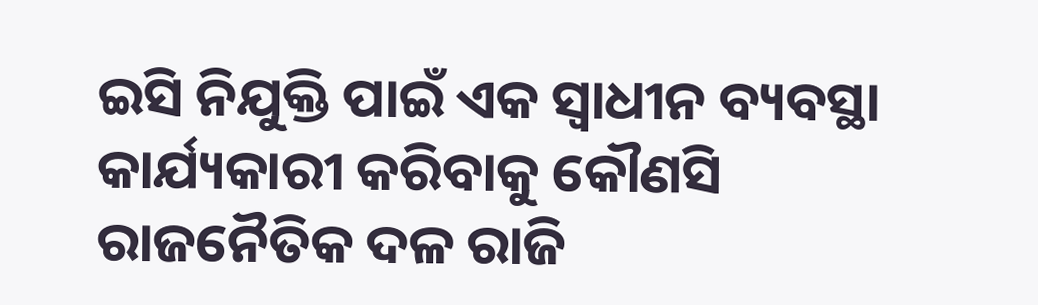ଇସି ନିଯୁକ୍ତି ପାଇଁ ଏକ ସ୍ୱାଧୀନ ବ୍ୟବସ୍ଥା କାର୍ଯ୍ୟକାରୀ କରିବାକୁ କୌଣସି ରାଜନୈତିକ ଦଳ ରାଜି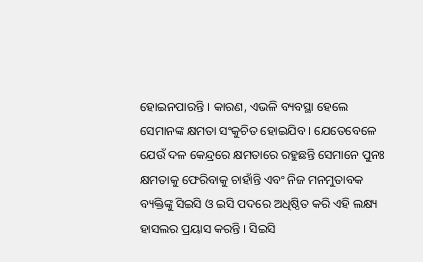ହୋଇନପାରନ୍ତି । କାରଣ, ଏଭଳି ବ୍ୟବସ୍ଥା ହେଲେ ସେମାନଙ୍କ କ୍ଷମତା ସଂକୁଚିତ ହୋଇଯିବ । ଯେତେବେଳେ ଯେଉଁ ଦଳ କେନ୍ଦ୍ରରେ କ୍ଷମତାରେ ରହୁଛନ୍ତି ସେମାନେ ପୁନଃ କ୍ଷମତାକୁ ଫେରିବାକୁ ଚାହାଁନ୍ତି ଏବଂ ନିଜ ମନମୁତାବକ ବ୍ୟକ୍ତିଙ୍କୁ ସିଇସି ଓ ଇସି ପଦରେ ଅଧିଷ୍ଠିତ କରି ଏହି ଲକ୍ଷ୍ୟ ହାସଲର ପ୍ରୟାସ କରନ୍ତି । ସିଇସି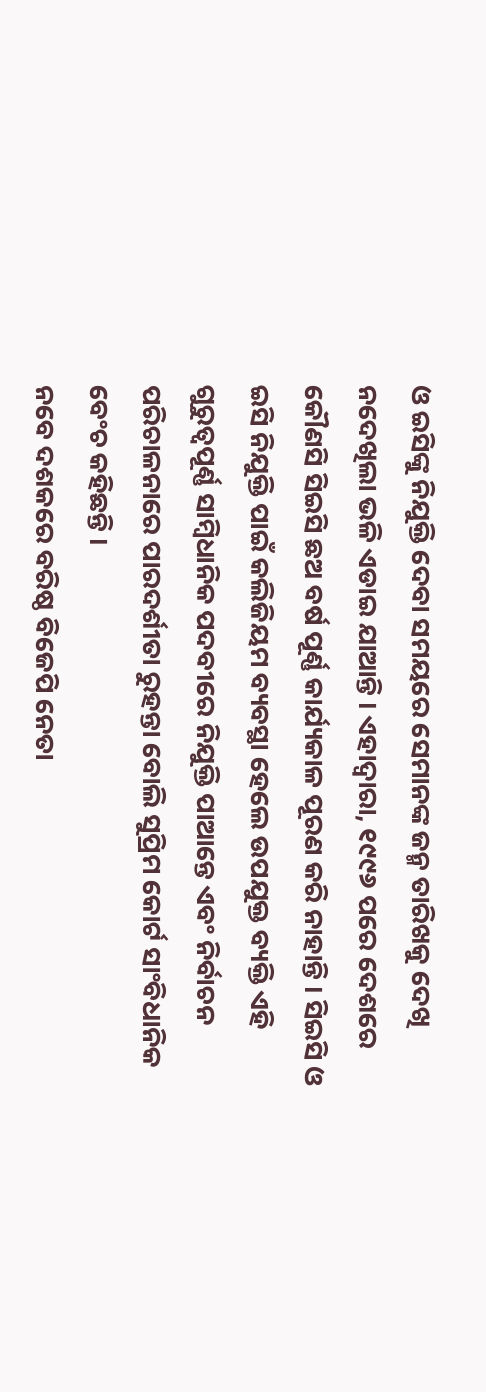ଓ ଇସିଙ୍କୁ ନିଯୁକ୍ତି ଦେବା ସମୟରେ ସେମାନଙ୍କ ଜନ୍ମ ତାରିଖକୁ ଦେଖି ନଦେଖିଲା ଭଳି ଏଡାଇ ଯାଆନ୍ତି । ଏହାଦ୍ୱାରା, ୧୯୯୬ ପରେ ଦେଶରେ କୌଣସି ସିଇସି ଛଅ ବର୍ଷ ପୂର୍ଣ୍ଣ କାର୍ଯ୍ୟକାଳ ପୂରଣ କରି ନାହାନ୍ତି । ସିଇସି ଓ ଇସି ନିଯୁକ୍ତି ପାଇଁ କଲିଜିୟମ ବ୍ୟବସ୍ଥା ହେଲେ ଉପଯୁକ୍ତ ବ୍ୟକ୍ତି ଏହି ଗୁରୁତ୍ୱପୂର୍ଣ୍ଣ ସାମ୍ବିଧାନିକ ପଦବୀରେ ନିଯୁକ୍ତି ପାଆନ୍ତେ ଏବଂ ନିର୍ବାଚନ ପରିଚାଳନାରେ ପାରଦର୍ଶୀତା ରୁହନ୍ତା ବୋଲି ସୁପ୍ରିମ କୋର୍ଟ ସାଂବିଧାନିକ ବେଂଚ କହିଛନ୍ତି ।
ନବେ ଦଶକରେ ବରିଷ୍ଠ ବିଜେପି ନେତା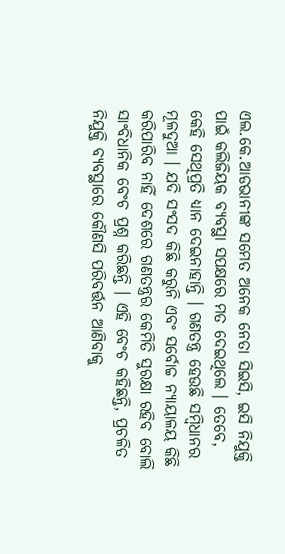ଏଲ.କେ.ଆଡଭାନୀଙ୍କ ସମେତ ଅନେକ ନେତା ସିଇସି, ଇସି ନିଯୁକ୍ତି ପାଇଁ କଲିଜିୟକ ବ୍ୟବସ୍ଥା ସପକ୍ଷରେ ମତ ଦେଇଥିଲେ । ତେବେ, କେହି ସେଥିପ୍ରତି ଧ୍ୟାନ ଦେଇନାହାନ୍ତି । ଗଣତନ୍ତ୍ର ହେଉଛି ସମ୍ବିଧାନର ମୂଳଦୁଆ । ଯଦି ସଂସଦ କିଛି କରୁନି ଏବଂ ସର୍ବୋଚ୍ଚ ନ୍ୟାୟାଳୟ କିଛି କରିପାରିବ ନାହିଁ ଦେଶରେ ଗଣତନ୍ତ୍ରର କେମିତି ସୁରକ୍ଷା ରହିବ ବୋଲି ସାଂବିଧାନିକ ବେଂଚ ପ୍ରଶ୍ନ କରିଛନ୍ତି । ଏହି ବେଂଚ କହିଛନ୍ତି, ପ୍ରଚଳିତ ନିଯୁକ୍ତି ବ୍ୟବସ୍ଥାରେ କୌଣସି ପରିବର୍ତ୍ତନ ଆଣିବାକୁ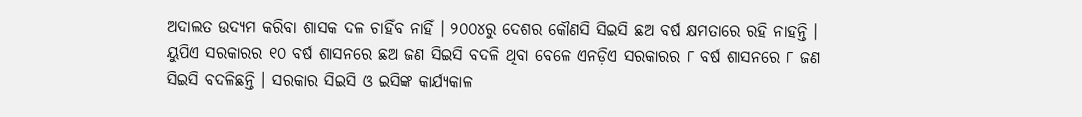ଅଦାଲତ ଉଦ୍ୟମ କରିବା ଶାସକ ଦଳ ଚାହିଁବ ନାହିଁ । ୨୦୦୪ରୁ ଦେଶର କୌଣସି ସିଇସି ଛଅ ବର୍ଷ କ୍ଷମତାରେ ରହି ନାହନ୍ତି । ୟୁପିଏ ସରକାରର ୧୦ ବର୍ଷ ଶାସନରେ ଛଅ ଜଣ ସିଇସି ବଦଳି ଥିବା ବେଳେ ଏନଡ଼ିଏ ସରକାରର ୮ ବର୍ଷ ଶାସନରେ ୮ ଜଣ ସିଇସି ବଦଳିଛନ୍ତି । ସରକାର ସିଇସି ଓ ଇସିଙ୍କ କାର୍ଯ୍ୟକାଳ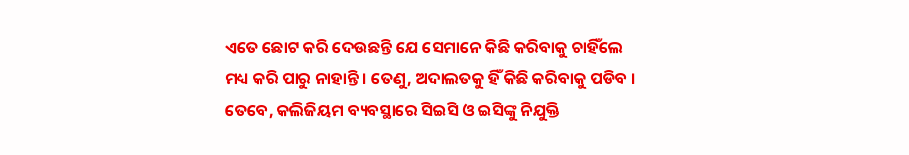ଏତେ ଛୋଟ କରି ଦେଉଛନ୍ତି ଯେ ସେମାନେ କିଛି କରିବାକୁ ଚାହିଁଲେ ମଧ୍ୟ କରି ପାରୁ ନାହାନ୍ତି । ତେଣୁ, ଅଦାଲତକୁ ହିଁ କିଛି କରିବାକୁ ପଡିବ । ତେବେ, କଲିଜିୟମ ବ୍ୟବସ୍ଥାରେ ସିଇସି ଓ ଇସିଙ୍କୁ ନିଯୁକ୍ତି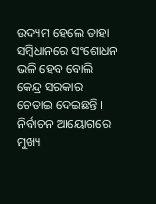ଉଦ୍ୟମ ହେଲେ ତାହା ସମ୍ବିଧାନରେ ସଂଶୋଧନ ଭଳି ହେବ ବୋଲି କେନ୍ଦ୍ର ସରକାର ଚେତାଇ ଦେଇଛନ୍ତି ।
ନିର୍ବାଚନ ଆୟୋଗରେ ମୁଖ୍ୟ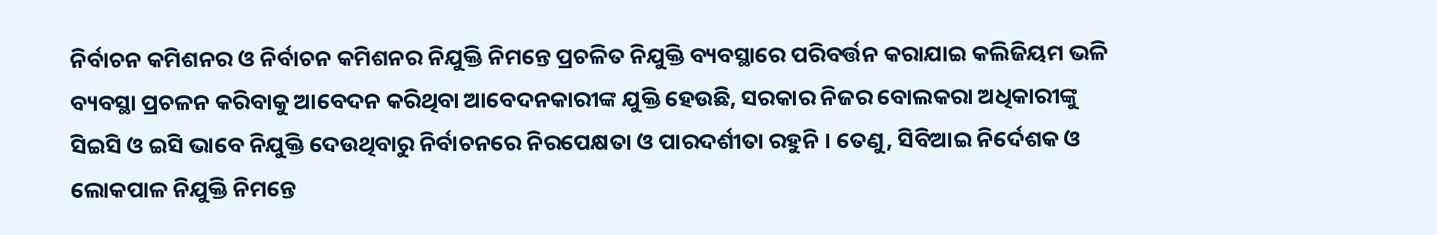ନିର୍ବାଚନ କମିଶନର ଓ ନିର୍ବାଚନ କମିଶନର ନିଯୁକ୍ତି ନିମନ୍ତେ ପ୍ରଚଳିତ ନିଯୁକ୍ତି ବ୍ୟବସ୍ଥାରେ ପରିବର୍ତ୍ତନ କରାଯାଇ କଲିଜିୟମ ଭଳି ବ୍ୟବସ୍ଥା ପ୍ରଚଳନ କରିବାକୁ ଆବେଦନ କରିଥିବା ଆବେଦନକାରୀଙ୍କ ଯୁକ୍ତି ହେଉଛି, ସରକାର ନିଜର ବୋଲକରା ଅଧିକାରୀଙ୍କୁ ସିଇସି ଓ ଇସି ଭାବେ ନିଯୁକ୍ତି ଦେଉଥିବାରୁ ନିର୍ବାଚନରେ ନିରପେକ୍ଷତା ଓ ପାରଦର୍ଶୀତା ରହୁନି । ତେଣୁ, ସିବିଆଇ ନିର୍ଦେଶକ ଓ ଲୋକପାଳ ନିଯୁକ୍ତି ନିମନ୍ତେ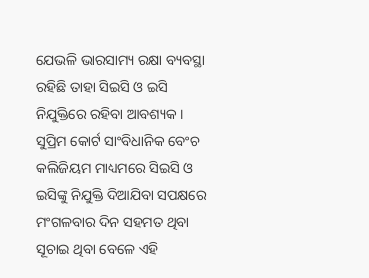ଯେଭଳି ଭାରସାମ୍ୟ ରକ୍ଷା ବ୍ୟବସ୍ଥା ରହିଛି ତାହା ସିଇସି ଓ ଇସି ନିଯୁକ୍ତିରେ ରହିବା ଆବଶ୍ୟକ । ସୁପ୍ରିମ କୋର୍ଟ ସାଂବିଧାନିକ ବେଂଚ କଲିଜିୟମ ମାଧ୍ୟମରେ ସିଇସି ଓ ଇସିଙ୍କୁ ନିଯୁକ୍ତି ଦିଆଯିବା ସପକ୍ଷରେ ମଂଗଳବାର ଦିନ ସହମତ ଥିବା ସୂଚାଇ ଥିବା ବେଳେ ଏହି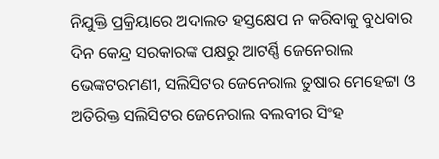ନିଯୁକ୍ତି ପ୍ରକ୍ରିୟାରେ ଅଦାଲତ ହସ୍ତକ୍ଷେପ ନ କରିବାକୁ ବୁଧବାର ଦିନ କେନ୍ଦ୍ର ସରକାରଙ୍କ ପକ୍ଷରୁ ଆଟର୍ଣ୍ଣି ଜେନେରାଲ ଭେଙ୍କଟରମଣୀ, ସଲିସିଟର ଜେନେରାଲ ତୁଷାର ମେହେଟ୍ଟା ଓ ଅତିରିକ୍ତ ସଲିସିଟର ଜେନେରାଲ ବଲବୀର ସିଂହ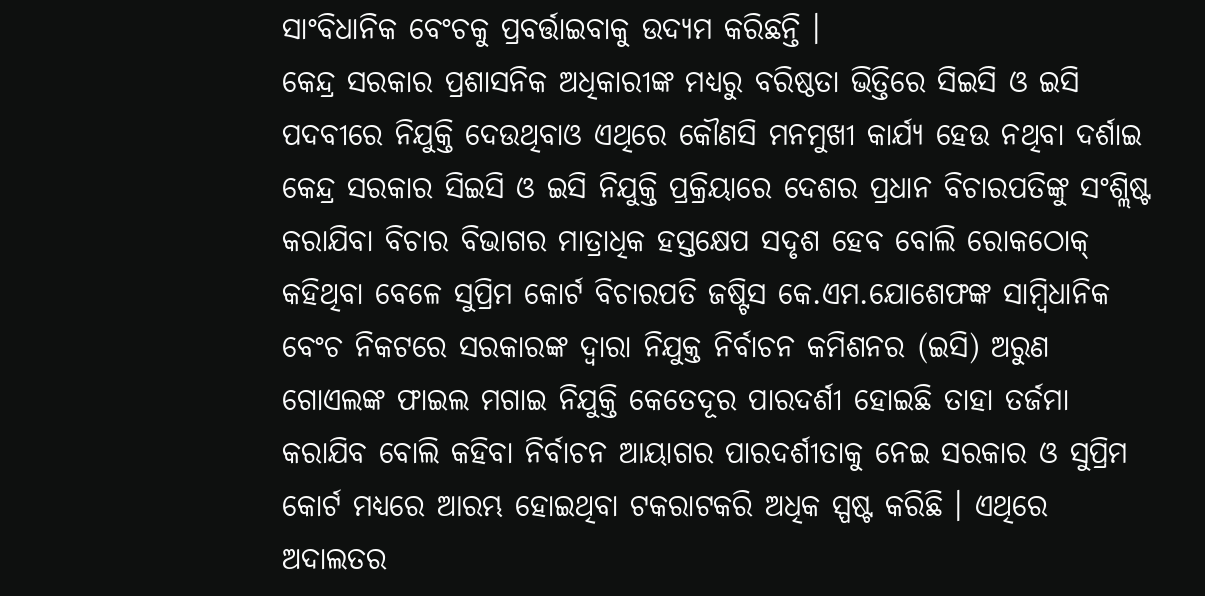ସାଂବିଧାନିକ ବେଂଚକୁ ପ୍ରବର୍ତ୍ତାଇବାକୁ ଉଦ୍ୟମ କରିଛନ୍ତି ।
କେନ୍ଦ୍ର ସରକାର ପ୍ରଶାସନିକ ଅଧିକାରୀଙ୍କ ମଧ୍ୟରୁ ବରିଷ୍ଠତା ଭିତ୍ତିରେ ସିଇସି ଓ ଇସି ପଦବୀରେ ନିଯୁକ୍ତି ଦେଉଥିବାଓ ଏଥିରେ କୌଣସି ମନମୁଖୀ କାର୍ଯ୍ୟ ହେଉ ନଥିବା ଦର୍ଶାଇ କେନ୍ଦ୍ର ସରକାର ସିଇସି ଓ ଇସି ନିଯୁକ୍ତି ପ୍ରକ୍ରିୟାରେ ଦେଶର ପ୍ରଧାନ ବିଚାରପତିଙ୍କୁ ସଂଶ୍ଲିଷ୍ଟ କରାଯିବା ବିଚାର ବିଭାଗର ମାତ୍ରାଧିକ ହସ୍ତକ୍ଷେପ ସଦୃଶ ହେବ ବୋଲି ରୋକଠୋକ୍ କହିଥିବା ବେଳେ ସୁପ୍ରିମ କୋର୍ଟ ବିଚାରପତି ଜଷ୍ଟିସ କେ.ଏମ.ଯୋଶେଫଙ୍କ ସାମ୍ବିଧାନିକ ବେଂଚ ନିକଟରେ ସରକାରଙ୍କ ଦ୍ୱାରା ନିଯୁକ୍ତ ନିର୍ବାଚନ କମିଶନର (ଇସି) ଅରୁଣ ଗୋଏଲଙ୍କ ଫାଇଲ ମଗାଇ ନିଯୁକ୍ତି କେତେଦୂର ପାରଦର୍ଶୀ ହୋଇଛି ତାହା ତର୍ଜମା କରାଯିବ ବୋଲି କହିବା ନିର୍ବାଚନ ଆୟାଗର ପାରଦର୍ଶୀତାକୁ ନେଇ ସରକାର ଓ ସୁପ୍ରିମ କୋର୍ଟ ମଧ୍ୟରେ ଆରମ୍ଭ ହୋଇଥିବା ଟକରାଟକରି ଅଧିକ ସ୍ପଷ୍ଟ କରିଛି । ଏଥିରେ ଅଦାଲତର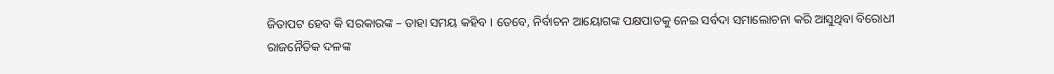ଜିତାପଟ ହେବ କି ସରକାରଙ୍କ – ତାହା ସମୟ କହିବ । ତେବେ, ନିର୍ବାଚନ ଆୟୋଗଙ୍କ ପକ୍ଷପାତକୁ ନେଇ ସର୍ବଦା ସମାଲୋଚନା କରି ଆସୁଥିବା ବିରୋଧୀ ରାଜନୈତିକ ଦଳଙ୍କ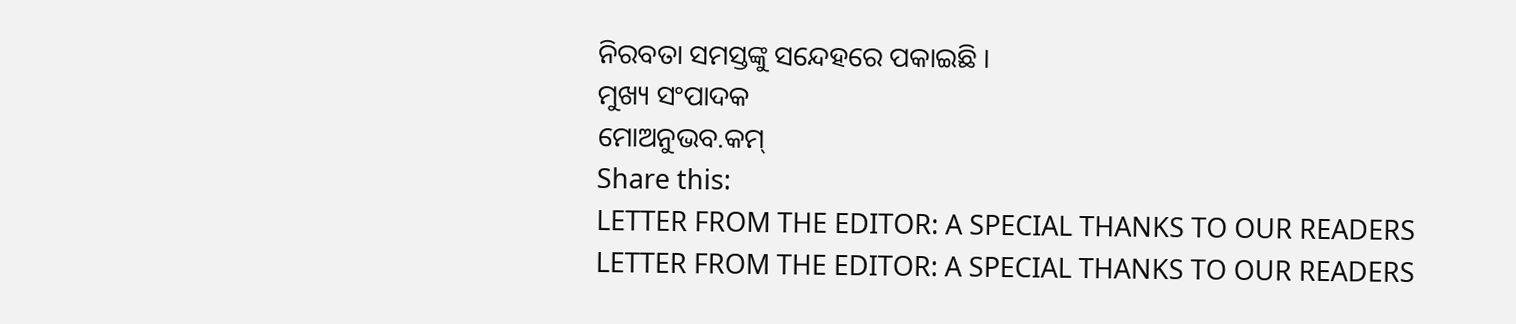ନିରବତା ସମସ୍ତଙ୍କୁ ସନ୍ଦେହରେ ପକାଇଛି ।
ମୁଖ୍ୟ ସଂପାଦକ
ମୋଅନୁଭବ.କମ୍
Share this:
LETTER FROM THE EDITOR: A SPECIAL THANKS TO OUR READERS
LETTER FROM THE EDITOR: A SPECIAL THANKS TO OUR READERS